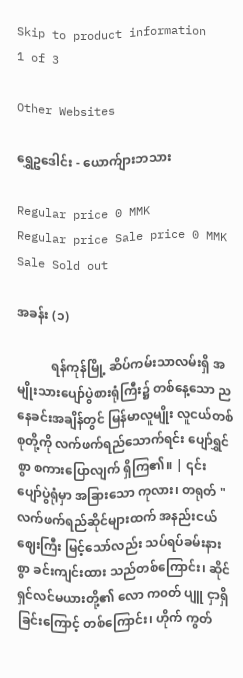Skip to product information
1 of 3

Other Websites

ရွှေဥဒေါင်း - ယောက်ျားဘသား

Regular price 0 MMK
Regular price Sale price 0 MMK
Sale Sold out

အခန်း (၁)

           ရန်ကုန်မြို့ ဆိပ်ကမ်းသာလမ်းရှိ အမျိုးသားပျော်ပွဲစားရုံကြီး၌ တစ်နေ့သော ညနေခင်းအချိန်တွင် မြန်မာလူမျိုး လူငယ်တစ်စုတို့ကို လက်ဖက်ရည်သောက်ရင်း ပျော်ရွှင်စွာ စကားပြောလျက် ရှိကြ၏။ | ၎င်း ပျော်ပွဲရုံမှာ အခြားသော ကုလား၊ တရုတ် " လက်ဖက်ရည်ဆိုင်များထက် အနည်းငယ် ဈေးကြီး မြင့်သော်လည်း သပ်ရပ်ခမ်းနားစွာ ခင်းကျင်းထား သည်တစ်ကြောင်း၊ ဆိုင်ရှင်လင်မယားတို့၏ လော က၀တ် ပျူ ငှာရှိခြင်းကြောင့် တစ်ကြောင်း၊ ဟိုက် ကွတ်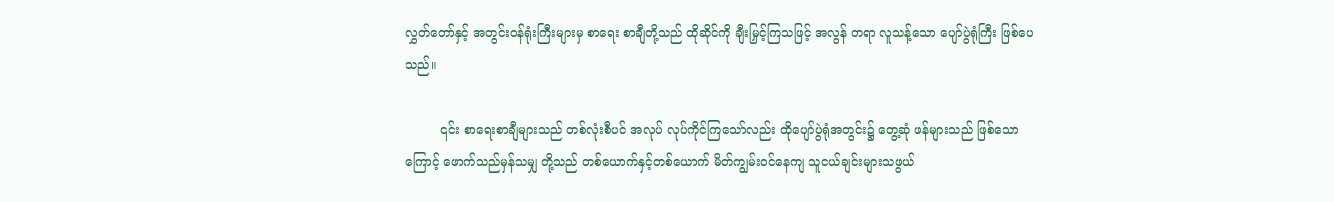လွှတ်တော်နှင့် အတွင်းဝန်ရုံးကြီးများမှ စာရေး စာချီတို့သည် ထိုဆိုင်ကို ချီးမြှင့်ကြသဖြင့် အလွန် တရာ လူသန့်သော ပျော်ပွဲရုံကြီး ဖြစ်ပေသည်။

         ၎င်း စာရေးစာချီများသည် တစ်လုံးစီပင် အလုပ် လုပ်ကိုင်ကြသော်လည်း ထိုပျော်ပွဲရုံအတွင်း၌ တွေ့ဆုံ ဖန်များသည် ဖြစ်သောကြောင့် ဖောက်သည်မှန်သမျှ တို့သည် တစ်ယောက်နှင့်တစ်ယောက် မိတ်ကျွမ်းဝင်နေကျ သူငယ်ချင်းများသဖွယ်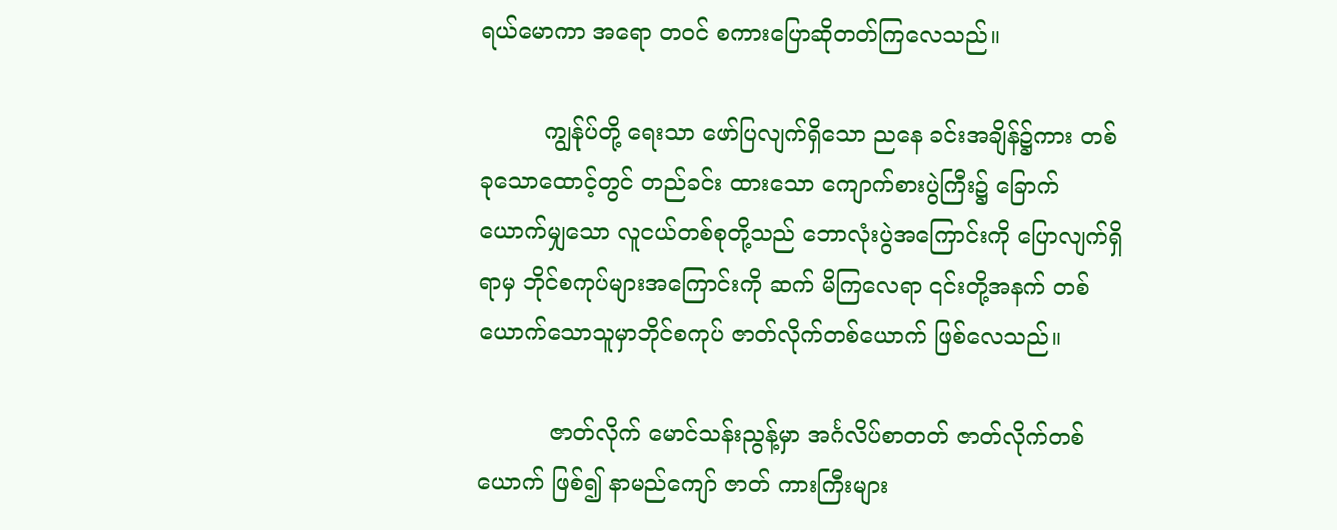ရယ်မောကာ အရော တဝင် စကားပြောဆိုတတ်ကြလေသည်။

         ကျွန်ုပ်တို့ ရေးသာ ဖော်ပြလျက်ရှိသော ညနေ ခင်းအချိန်၌ကား တစ်ခုသောထောင့်တွင် တည်ခင်း ထားသော ကျောက်စားပွဲကြီး၌ ခြောက်ယောက်မျှသော လူငယ်တစ်စုတို့သည် ဘောလုံးပွဲအကြောင်းကို ပြောလျက်ရှိရာမှ ဘိုင်စကုပ်များအကြောင်းကို ဆက် မိကြလေရာ ၎င်းတို့အနက် တစ်ယောက်သောသူမှာဘိုင်စကုပ် ဇာတ်လိုက်တစ်ယောက် ဖြစ်လေသည်။

          ဇာတ်လိုက် မောင်သန်းညွန့်မှာ အင်္ဂလိပ်စာတတ် ဇာတ်လိုက်တစ်ယောက် ဖြစ်၍ နာမည်ကျော် ဇာတ် ကားကြီးများ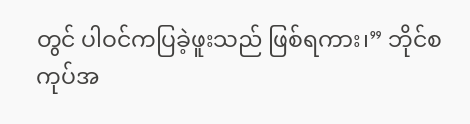တွင် ပါဝင်ကပြခဲ့ဖူးသည် ဖြစ်ရကား၊” ဘိုင်စကုပ်အ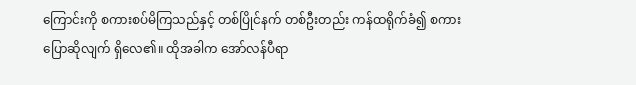ကြောင်းကို စကားစပ်မိကြသည်နှင့် တစ်ပြိုင်နက် တစ်ဦးတည်း ကန်ထရိုက်ခံ၍ စကား ပြောဆိုလျက် ရှိလေ၏။ ထိုအခါက အော်လန်ပီရာ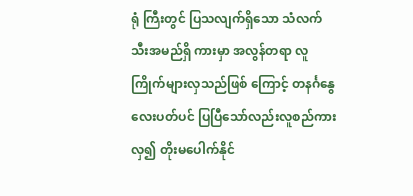ရုံ ကြီးတွင် ပြသလျက်ရှိသော သံလက်သီးအမည်ရှိ ကားမှာ အလွန်တရာ လူကြိုက်များလှသည်ဖြစ် ကြောင့် တနင်္ဂနွေလေးပတ်ပင် ပြပြီသော်လည်းလူစည်ကားလှ၍ တိုးမပေါက်နိုင်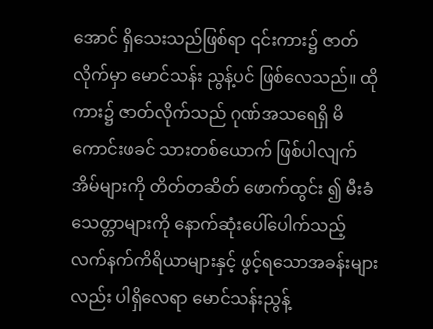အောင် ရှိသေးသည်ဖြစ်ရာ ၎င်းကား၌ ဇာတ်လိုက်မှာ မောင်သန်း ညွန့်ပင် ဖြစ်လေသည်။ ထိုကား၌ ဇာတ်လိုက်သည် ဂုဏ်အသရေရှိ မိကောင်းဖခင် သားတစ်ယောက် ဖြစ်ပါလျက် အိမ်များကို တိတ်တဆိတ် ဖောက်ထွင်း ၍ မီးခံသေတ္တာများကို နောက်ဆုံးပေါ်ပေါက်သည့် လက်နက်ကိရိယာများနှင့် ဖွင့်ရသောအခန်းများ လည်း ပါရှိလေရာ မောင်သန်းညွန့်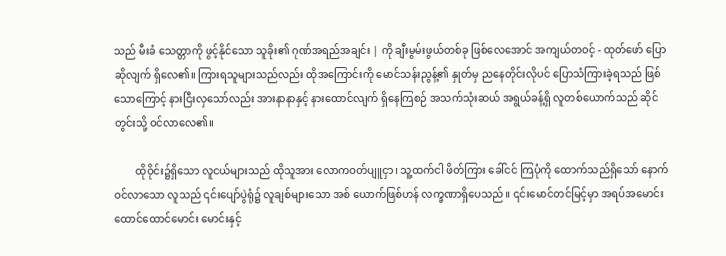သည် မီးခံ သေတ္တာကို ဖွင့်နိုင်သော သူခိုး၏ ဂုဏ်အရည်အချင်း | ကို ချီးမွမ်းဖွယ်တစ်ခု ဖြစ်လေအောင် အကျယ်တဝင့် - ထုတ်ဖော် ပြောဆိုလျက် ရှိလေ၏။ ကြားရသူများသည်လည်း ထိုအကြောင်းကို မောင်သန်းညွန့်၏ နှုတ်မှ ညနေတိုင်းလိုပင် ပြောသံကြားခဲ့ရသည် ဖြစ်သောကြောင့် နားငြီးလှသော်လည်း အားနာနာနှင့် နားထောင်လျက် ရှိနေကြစဉ် အသက်သုံးဆယ် အရွယ်ခန့်ရှိ လူတစ်ယောက်သည် ဆိုင်တွင်းသို့ ဝင်လာလေ၏။

        ထိုဝိုင်း၌ရှိသော လူငယ်များသည် ထိုသူအား လောကဝတ်ပျူငှာ၊ သူ့ထက်ငါ ဖိတ်ကြား ခေါ်ငင် ကြပုံကို ထောက်သည်ရှိသော် နောက်ဝင်လာသော လူသည် ၎င်းပျော်ပွဲရုံ၌ လူချစ်များသော အစ် ယောက်ဖြစ်ဟန် လက္ခဏာရှိပေသည်။ ၎င်းမောင်တင်မြင့်မှာ အရပ်အမောင်း ထောင်ထောင်မောင်း မောင်းနှင့်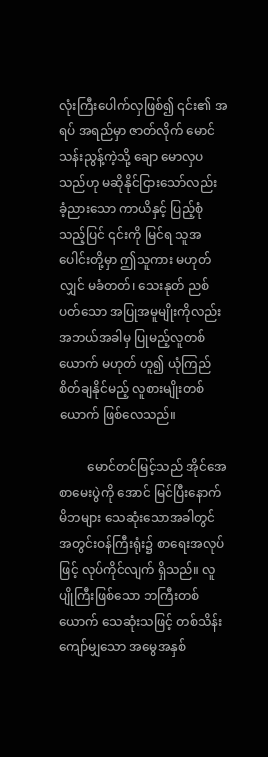လုံးကြီးပေါက်လှဖြစ်၍ ၎င်း၏ အရပ် အရည်မှာ ဇာတ်လိုက် မောင်သန်းညွန့်ကဲ့သို့ ချော မောလှပသည်ဟု မဆိုနိုင်ငြားသော်လည်း ခံ့ညားသော ကာယိနှင့် ပြည့်စုံသည့်ပြင် ၎င်းကို မြင်ရ သူအပေါင်းတို့မှာ ဤသူကား မဟုတ်လျှင် မခံတတ်၊ သေးနုတ် ညစ်ပတ်သော အပြုအမူမျိုးကိုလည်း အဘယ်အခါမှ ပြုမည့်လူတစ်ယောက် မဟုတ် ဟူ၍ ယုံကြည် စိတ်ချနိုင်မည့် လူစားမျိုးတစ်ယောက် ဖြစ်လေသည်။

         မောင်တင်မြင့်သည် အိုင်အေစာမေးပွဲကို အောင် မြင်ပြီးနောက် မိဘများ သေဆုံးသောအခါတွင် အတွင်းဝန်ကြီးရုံး၌ စာရေးအလုပ်ဖြင့် လုပ်ကိုင်လျက် ရှိသည်။ လူပျိုကြီးဖြစ်သော ဘကြီးတစ်ယောက် သေဆုံးသဖြင့် တစ်သိန်းကျော်မျှသော အမွေအနှစ်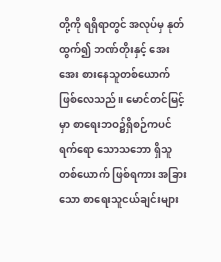တို့ကို ရရှိရာတွင် အလုပ်မှ နုတ်ထွက်၍ ဘဏ်တိုးနှင့် အေးအေး စားနေသူတစ်ယောက် ဖြစ်လေသည်။ မောင်တင်မြင့်မှာ စာရေးဘဝ၌ရှိစဉ်ကပင် ရက်ရော သောသဘော ရှိသူတစ်ယောက် ဖြစ်ရကား အခြားသော စာရေးသူငယ်ချင်းများ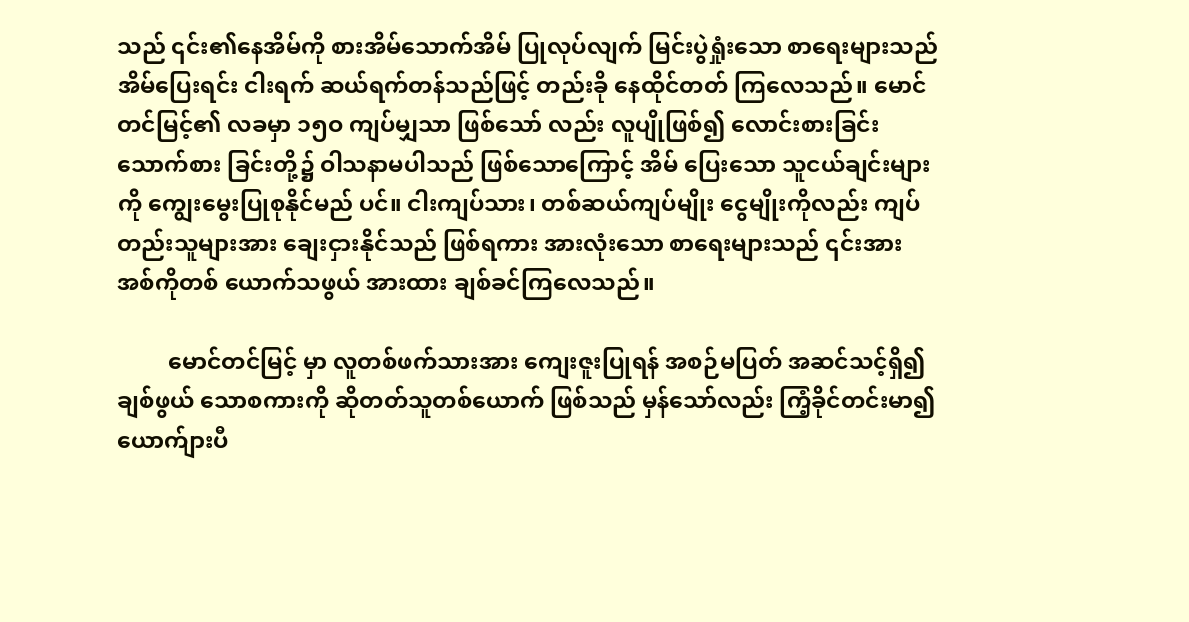သည် ၎င်း၏နေအိမ်ကို စားအိမ်သောက်အိမ် ပြုလုပ်လျက် မြင်းပွဲရှုံးသော စာရေးများသည် အိမ်ပြေးရင်း ငါးရက် ဆယ်ရက်တန်သည်ဖြင့် တည်းခို နေထိုင်တတ် ကြလေသည်။ မောင်တင်မြင့်၏ လခမှာ ၁၅ဝ ကျပ်မျှသာ ဖြစ်သော် လည်း လူပျိုဖြစ်၍ လောင်းစားခြင်း သောက်စား ခြင်းတို့၌ ဝါသနာမပါသည် ဖြစ်သောကြောင့် အိမ် ပြေးသော သူငယ်ချင်းများကို ကျွေးမွေးပြုစုနိုင်မည် ပင်။ ငါးကျပ်သား၊ တစ်ဆယ်ကျပ်မျိုး ငွေမျိုးကိုလည်း ကျပ်တည်းသူများအား ချေးငှားနိုင်သည် ဖြစ်ရကား အားလုံးသော စာရေးများသည် ၎င်းအား အစ်ကိုတစ် ယောက်သဖွယ် အားထား ချစ်ခင်ကြလေသည်။

         မောင်တင်မြင့် မှာ လူတစ်ဖက်သားအား ကျေးဇူးပြုရန် အစဉ်မပြတ် အဆင်သင့်ရှိ၍ ချစ်ဖွယ် သောစကားကို ဆိုတတ်သူတစ်ယောက် ဖြစ်သည် မှန်သော်လည်း ကြံ့ခိုင်တင်းမာ၍ ယောက်ျားပီ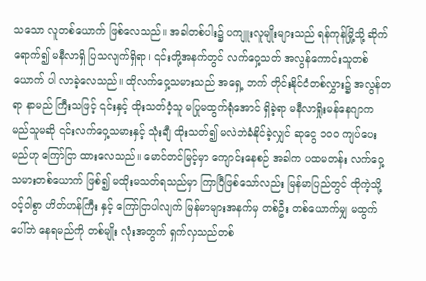သသော လူတစ်ယောက် ဖြစ်လေသည်။ အခါတစ်ပါး၌ ပကျူးလူမျိုးများသည် ရန်ကုန်မြို့သို့ ဆိုက်ရောက်၍ မနီလာရှိ ပြသလျက်ရှိရာ၊ ၎င်းတို့အနက်တွင် လက်ဝှေ့သတ် အလွန်ကောင်းသူတစ်ယောက် ပါ လာခဲ့လေသည်။ ထိုလက်ဝှေ့သမားသည် အရှေ့ ဘက် တိုင်းနိုင်ငံတစ်လွှား၌ အလွန်တရာ နာမည် ကြီးသဖြင့် ၎င်းနှင့် ထိုးသတ်ဝံ့သူ မပြုမထွက်ရုံအောင် ရှိခဲ့ရာ မနီလာရှိုးမန်နေဂျာက မည်သူမဆို ၎င်းလက်ဝှေ့သမားနှင့် သုံးချီ ထိုးသတ်၍ မလဲဘဲခံနိုင်ခဲ့လျှင် ဆုငွေ ၁ဝဝ ကျပ်ပေးမည်ဟု ကြော်ငြာ ထားလေသည်။ မောင်တင်မြင့်မှာ ကျောင်းနေစဉ် အခါက ပထမတန်း လက်ဝှေ့သမားတစ်ယောက် ဖြစ်၍ မထိုးမသတ်ရသည်မှာ ကြာပြီဖြစ်သော်လည်း မြန်မာပြည်တွင် ထိုကဲ့သို့ ဝင့်ဝါစွာ ဟိတ်ဟန်ကြီး နှင့် ကြော်ငြာပါလျက် မြန်မာများအနက်မှ တစ်ဦး တစ်ယောက်မျှ မထွက်ပေါ်ဘဲ နေရမည်ကို တစ်မျိုး လုံးအတွက် ရှက်လှသည်တစ်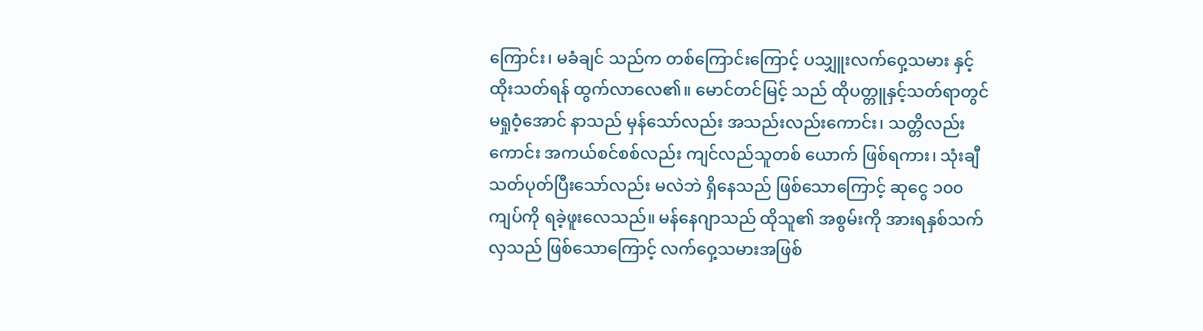ကြောင်း၊ မခံချင် သည်က တစ်ကြောင်းကြောင့် ပသျှူးလက်ဝှေ့သမား နှင့် ထိုးသတ်ရန် ထွက်လာလေ၏။ မောင်တင်မြင့် သည် ထိုပတ္တူနှင့်သတ်ရာတွင် မရှုဝံ့အောင် နာသည် မှန်သော်လည်း အသည်းလည်းကောင်း၊ သတ္တိလည်း ကောင်း အကယ်စင်စစ်လည်း ကျင်လည်သူတစ် ယောက် ဖြစ်ရကား၊ သုံးချီ သတ်ပုတ်ပြီးသော်လည်း မလဲဘဲ ရှိနေသည် ဖြစ်သောကြောင့် ဆုငွေ ၁၀၀ ကျပ်ကို ရခဲ့ဖူးလေသည်။ မန်နေဂျာသည် ထိုသူ၏ အစွမ်းကို အားရနှစ်သက်လှသည် ဖြစ်သောကြောင့် လက်ဝှေ့သမားအဖြစ်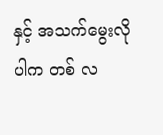နှင့် အသက်မွေးလိုပါက တစ် လ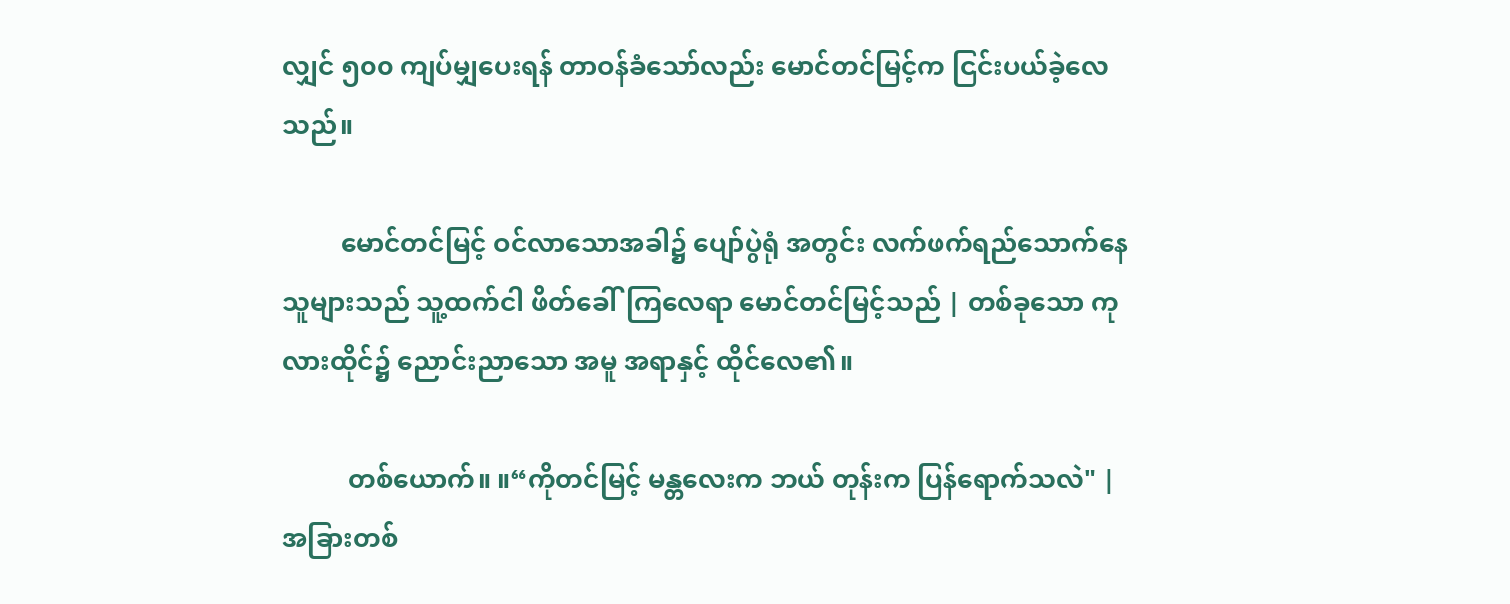လျှင် ၅၀၀ ကျပ်မျှပေးရန် တာဝန်ခံသော်လည်း မောင်တင်မြင့်က ငြင်းပယ်ခဲ့လေသည်။

         မောင်တင်မြင့် ဝင်လာသောအခါ၌ ပျော်ပွဲရုံ အတွင်း လက်ဖက်ရည်သောက်နေသူများသည် သူ့ထက်ငါ ဖိတ်ခေါ်ကြလေရာ မောင်တင်မြင့်သည် | တစ်ခုသော ကုလားထိုင်၌ ညောင်းညာသော အမူ အရာနှင့် ထိုင်လေ၏။

          တစ်ယောက်။ ။“ကိုတင်မြင့် မန္တလေးက ဘယ် တုန်းက ပြန်ရောက်သလဲ" | အခြားတစ်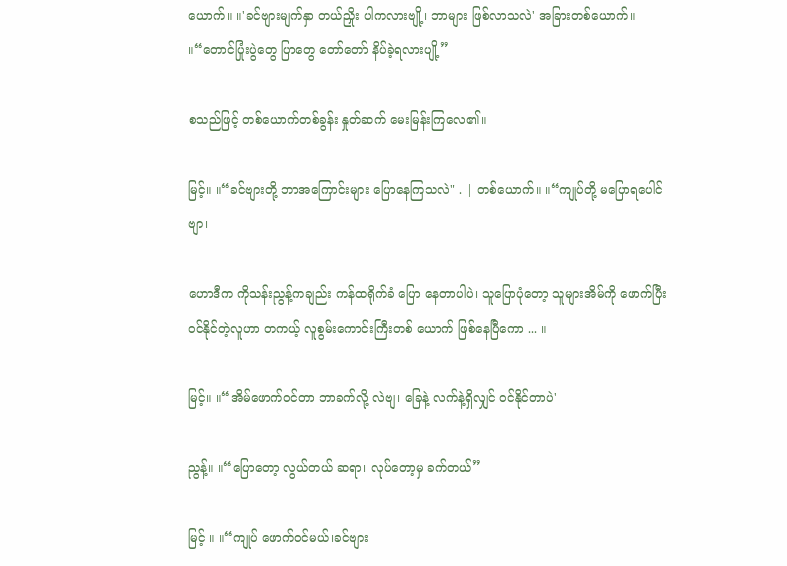ယောက်။ ။'ခင်ဗျားမျက်နှာ တယ်ညှိုး ပါကလားဗျို့၊ ဘာများ ဖြစ်လာသလဲ' အခြားတစ်ယောက်။ ။“တောင်ပြုံးပွဲတွေ ပြာတွေ တော်တော် နိပ်ခဲ့ရလားပျို့”

စသည်ဖြင့် တစ်ယောက်တစ်ခွန်း နှုတ်ဆက် မေးမြန်းကြလေ၏။

မြင့်။ ။“ခင်ဗျားတို့ ဘာအကြောင်းများ ပြောနေကြသလဲ" . | တစ်ယောက်။ ။“ကျုပ်တို့ မပြောရပေါင်ဗျာ၊

ဟောဒီက ကိုသန်းညွန့်ကချည်း ကန်ထရိုက်ခံ ပြော နေတာပါပဲ၊ သူပြောပုံတော့ သူများအိမ်ကို ဖောက်ပြီး ဝင်နိုင်တဲ့လူဟာ တကယ့် လူစွမ်းကောင်းကြီးတစ် ယောက် ဖြစ်နေပြီကော ... ။

မြင့်။ ။“အိမ်ဖောက်ဝင်တာ ဘာခက်လို့ လဲဗျ၊ ခြေနဲ့ လက်နဲ့ရှိလျှင် ဝင်နိုင်တာပဲ'

ညွန့်။ ။“ပြောတော့ လွယ်တယ် ဆရာ၊ လုပ်တော့မှ ခက်တယ်”

မြင့် ။ ။“ကျုပ် ဖောက်ဝင်မယ်၊ခင်ဗျား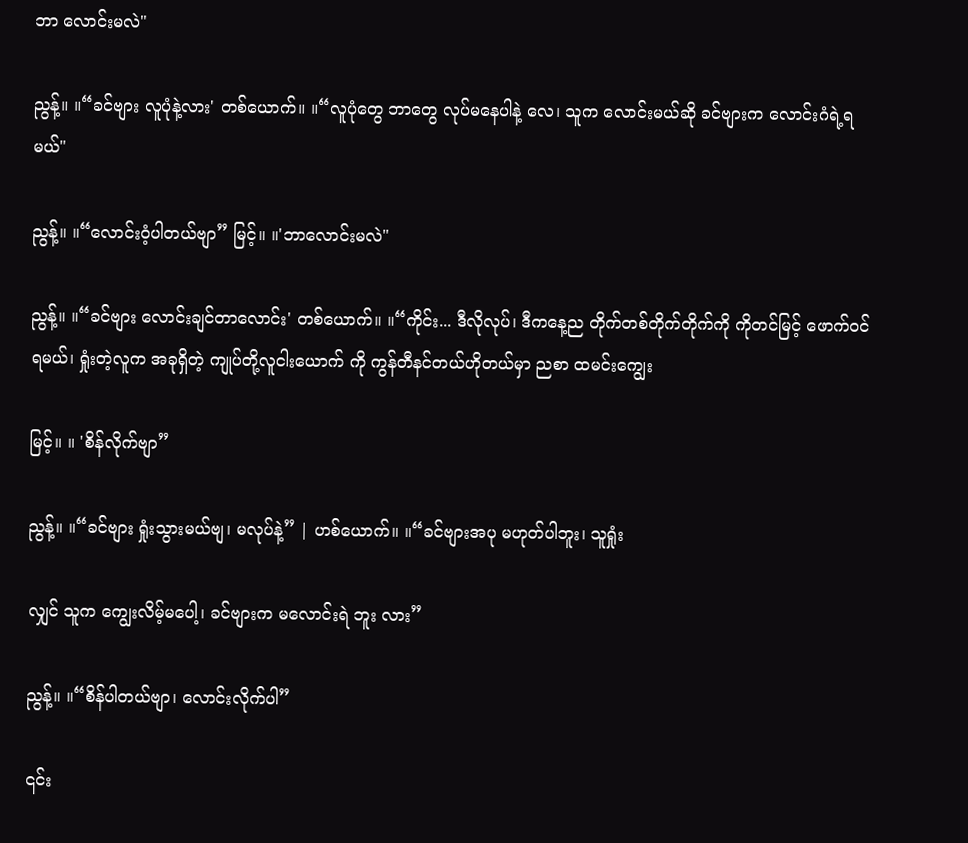ဘာ လောင်းမလဲ"

ညွန့်။ ။“ခင်ဗျား လူပုံနဲ့လား' တစ်ယောက်။ ။“လူပုံတွေ ဘာတွေ လုပ်မနေပါနဲ့ လေ၊ သူက လောင်းမယ်ဆို ခင်ဗျားက လောင်းဂံရဲ့ရမယ်"

ညွန့်။ ။“လောင်းဝံ့ပါတယ်ဗျာ” မြင့်။ ။'ဘာလောင်းမလဲ"

ညွန့်။ ။“ခင်ဗျား လောင်းချင်တာလောင်း' တစ်ယောက်။ ။“ကိုင်း... ဒီလိုလုပ်၊ ဒီကနေ့ည တိုက်တစ်တိုက်တိုက်ကို ကိုတင်မြင့် ဖောက်ဝင် ရမယ်၊ ရှုံးတဲ့လူက အခုရှိတဲ့ ကျုပ်တို့လူငါးယောက် ကို ကွန်တီနင်တယ်ဟိုတယ်မှာ ညစာ ထမင်းကျွေး

မြင့်။ ။ 'စိန်လိုက်ဗျာ”

ညွန့်။ ။“ခင်ဗျား ရှုံးသွားမယ်ဗျ၊ မလုပ်နဲ့” | ဟစ်ယောက်။ ။“ခင်ဗျားအပု မဟုတ်ပါဘူး၊ သူရှုံး

လျှင် သူက ကျွေးလိမ့်မပေါ့၊ ခင်ဗျားက မလောင်းရဲ ဘူး လား”

ညွန့်။ ။“စိန်ပါတယ်ဗျာ၊ လောင်းလိုက်ပါ”

၎င်း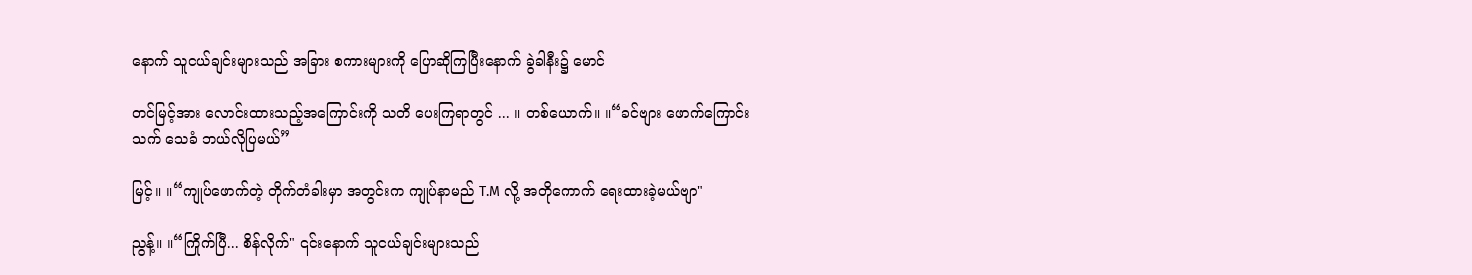နောက် သူငယ်ချင်းများသည် အခြား စကားများကို ပြောဆိုကြပြီးနောက် ခွဲခါနီး၌ မောင်

တင်မြင့်အား လောင်းထားသည့်အကြောင်းကို သတိ ပေးကြရာတွင် ... ။ တစ်ယောက်။ ။“ခင်ဗျား ဖောက်ကြောင်း သက် သေခံ ဘယ်လိုပြမယ်”

မြင့်။ ။“ကျုပ်ဖောက်တဲ့ တိုက်တံခါးမှာ အတွင်းက ကျုပ်နာမည် T.M လို့ အတိုကောက် ရေးထားခဲ့မယ်ဗျာ"

ညွန့်။ ။“ကြိုက်ပြီ... စိန်လိုက်" ၎င်းနောက် သူငယ်ချင်းများသည်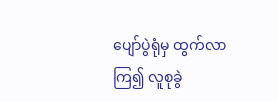ပျော်ပွဲရုံမှ ထွက်လာကြ၍ လူစုခွဲ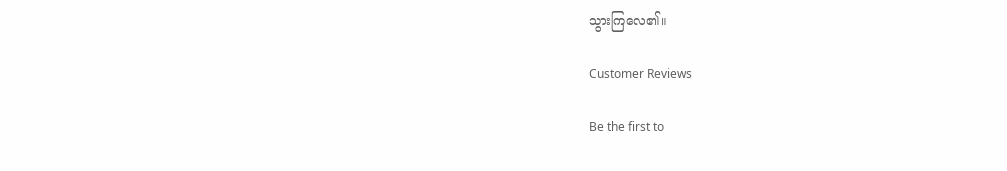သွားကြလေ၏။

Customer Reviews

Be the first to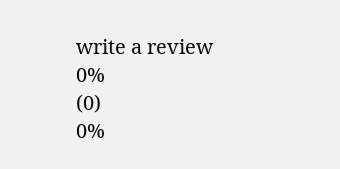write a review
0%
(0)
0%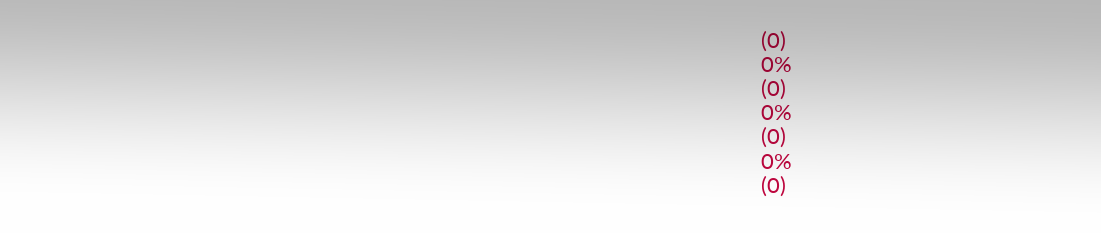(0)
0%
(0)
0%
(0)
0%
(0)